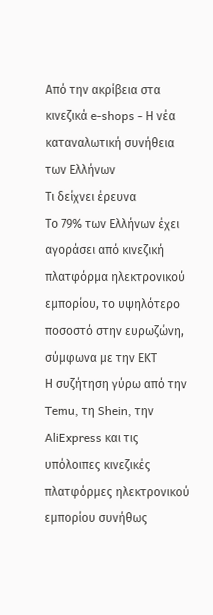Από την ακρίβεια στα κινεζικά e-shops - Η νέα καταναλωτική συνήθεια των Ελλήνων
Τι δείχνει έρευνα
Το 79% των Ελλήνων έχει αγοράσει από κινεζική πλατφόρμα ηλεκτρονικού εμπορίου, το υψηλότερο ποσοστό στην ευρωζώνη, σύμφωνα με την ΕΚΤ
Η συζήτηση γύρω από την Temu, τη Shein, την AliExpress και τις υπόλοιπες κινεζικές πλατφόρμες ηλεκτρονικού εμπορίου συνήθως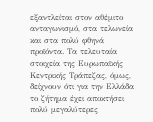εξαντλείται στον αθέμιτο ανταγωνισμό, στα τελωνεία και στα πολύ φθηνά προϊόντα. Τα τελευταία στοιχεία της Ευρωπαϊκής Κεντρικής Τράπεζας, όμως, δείχνουν ότι για την Ελλάδα το ζήτημα έχει αποκτήσει πολύ μεγαλύτερες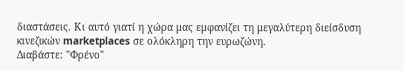διαστάσεις. Κι αυτό γιατί η χώρα μας εμφανίζει τη μεγαλύτερη διείσδυση κινεζικών marketplaces σε ολόκληρη την ευρωζώνη.
Διαβάστε: "Φρένο"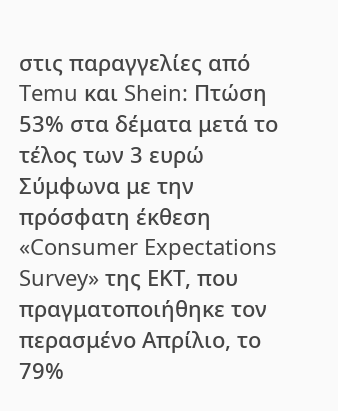στις παραγγελίες από Temu και Shein: Πτώση 53% στα δέματα μετά το τέλος των 3 ευρώ
Σύμφωνα με την πρόσφατη έκθεση «Consumer Expectations Survey» της ΕΚΤ, που πραγματοποιήθηκε τον περασμένο Απρίλιο, το 79%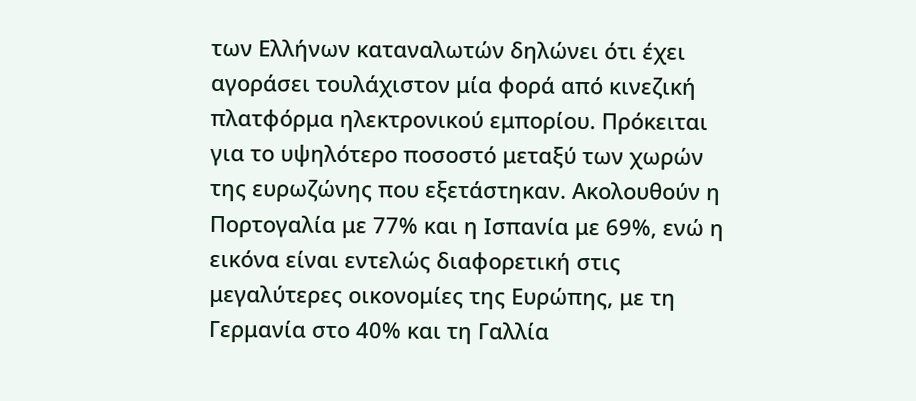των Ελλήνων καταναλωτών δηλώνει ότι έχει αγοράσει τουλάχιστον μία φορά από κινεζική πλατφόρμα ηλεκτρονικού εμπορίου. Πρόκειται για το υψηλότερο ποσοστό μεταξύ των χωρών της ευρωζώνης που εξετάστηκαν. Ακολουθούν η Πορτογαλία με 77% και η Ισπανία με 69%, ενώ η εικόνα είναι εντελώς διαφορετική στις μεγαλύτερες οικονομίες της Ευρώπης, με τη Γερμανία στο 40% και τη Γαλλία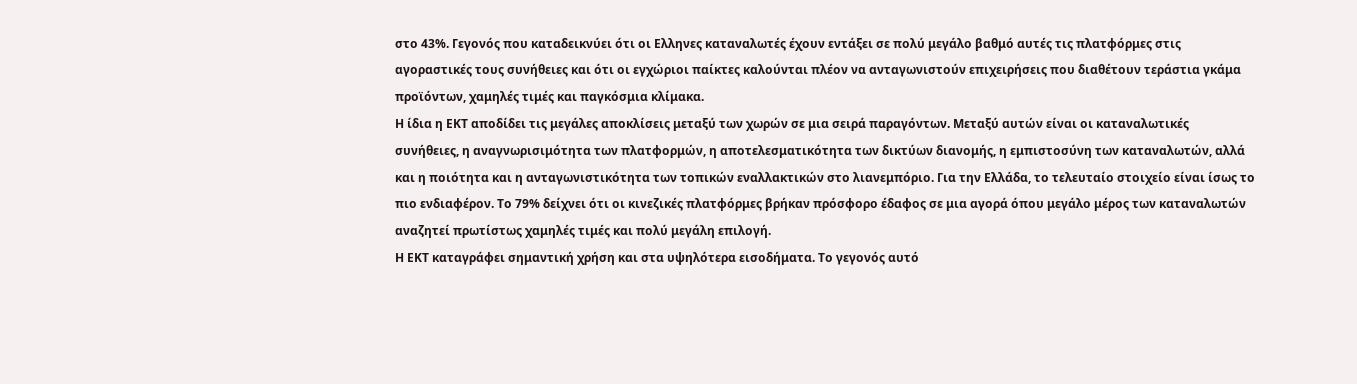στο 43%. Γεγονός που καταδεικνύει ότι οι Ελληνες καταναλωτές έχουν εντάξει σε πολύ μεγάλο βαθμό αυτές τις πλατφόρμες στις αγοραστικές τους συνήθειες και ότι οι εγχώριοι παίκτες καλούνται πλέον να ανταγωνιστούν επιχειρήσεις που διαθέτουν τεράστια γκάμα προϊόντων, χαμηλές τιμές και παγκόσμια κλίμακα.
Η ίδια η ΕΚΤ αποδίδει τις μεγάλες αποκλίσεις μεταξύ των χωρών σε μια σειρά παραγόντων. Μεταξύ αυτών είναι οι καταναλωτικές συνήθειες, η αναγνωρισιμότητα των πλατφορμών, η αποτελεσματικότητα των δικτύων διανομής, η εμπιστοσύνη των καταναλωτών, αλλά και η ποιότητα και η ανταγωνιστικότητα των τοπικών εναλλακτικών στο λιανεμπόριο. Για την Ελλάδα, το τελευταίο στοιχείο είναι ίσως το πιο ενδιαφέρον. Το 79% δείχνει ότι οι κινεζικές πλατφόρμες βρήκαν πρόσφορο έδαφος σε μια αγορά όπου μεγάλο μέρος των καταναλωτών αναζητεί πρωτίστως χαμηλές τιμές και πολύ μεγάλη επιλογή.
Η ΕΚΤ καταγράφει σημαντική χρήση και στα υψηλότερα εισοδήματα. Το γεγονός αυτό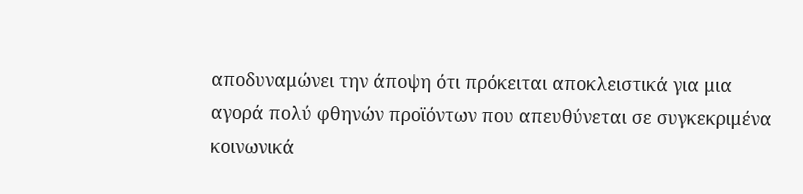αποδυναμώνει την άποψη ότι πρόκειται αποκλειστικά για μια αγορά πολύ φθηνών προϊόντων που απευθύνεται σε συγκεκριμένα κοινωνικά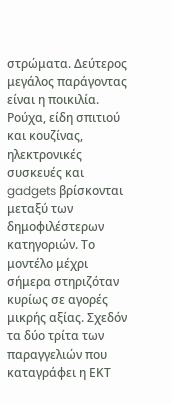στρώματα. Δεύτερος μεγάλος παράγοντας είναι η ποικιλία. Ρούχα, είδη σπιτιού και κουζίνας, ηλεκτρονικές συσκευές και gadgets βρίσκονται μεταξύ των δημοφιλέστερων κατηγοριών. Το μοντέλο μέχρι σήμερα στηριζόταν κυρίως σε αγορές μικρής αξίας. Σχεδόν τα δύο τρίτα των παραγγελιών που καταγράφει η ΕΚΤ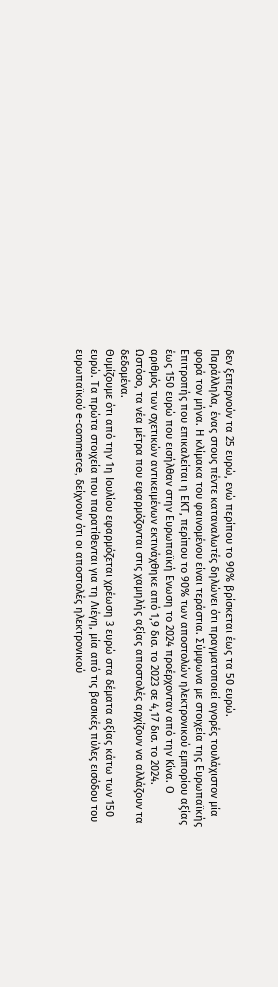δεν ξεπερνούν τα 25 ευρώ, ενώ περίπου το 90% βρίσκεται έως τα 50 ευρώ.
Παράλληλα, ένας στους πέντε καταναλωτές δηλώνει ότι πραγματοποιεί αγορές τουλάχιστον μία φορά τον μήνα. Η κλίμακα του φαινομένου είναι τεράστια. Σύμφωνα με στοιχεία της Ευρωπαϊκής Επιτροπής που επικαλείται η ΕΚΤ, περίπου το 90% των αποστολών ηλεκτρονικού εμπορίου αξίας έως 150 ευρώ που εισήλθαν στην Ευρωπαϊκή Ενωση το 2024 προέρχονταν από την Κίνα. Ο αριθμός των σχετικών αντικειμένων εκτινάχθηκε από 1,9 δισ. το 2023 σε 4,17 δισ. το 2024. Ωστόσο, τα νέα μέτρα που εφαρμόζονται στις χαμηλής αξίας αποστολές αρχίζουν να αλλάζουν τα δεδομένα.
Θυμίζουμε ότι από την 1η Ιουλίου εφαρμόζεται χρέωση 3 ευρώ στα δέματα αξίας κάτω των 150 ευρώ. Τα πρώτα στοιχεία που παρατίθενται για τη Λιέγη, μία από τις βασικές πύλες εισόδου του ευρωπαϊκού e-commerce, δείχνουν ότι οι αποστολές ηλεκτρονικού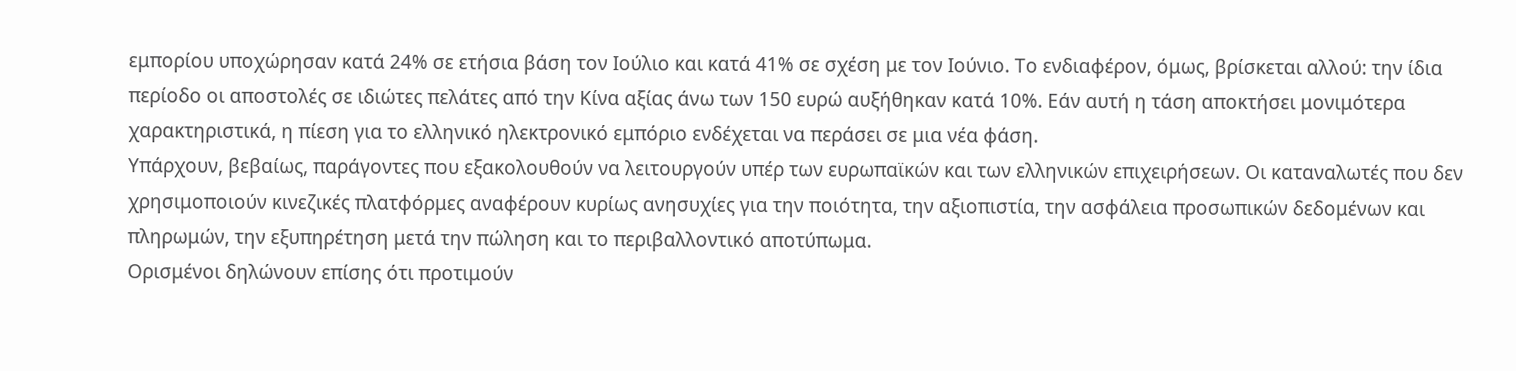εμπορίου υποχώρησαν κατά 24% σε ετήσια βάση τον Ιούλιο και κατά 41% σε σχέση με τον Ιούνιο. Το ενδιαφέρον, όμως, βρίσκεται αλλού: την ίδια περίοδο οι αποστολές σε ιδιώτες πελάτες από την Κίνα αξίας άνω των 150 ευρώ αυξήθηκαν κατά 10%. Εάν αυτή η τάση αποκτήσει μονιμότερα χαρακτηριστικά, η πίεση για το ελληνικό ηλεκτρονικό εμπόριο ενδέχεται να περάσει σε μια νέα φάση.
Υπάρχουν, βεβαίως, παράγοντες που εξακολουθούν να λειτουργούν υπέρ των ευρωπαϊκών και των ελληνικών επιχειρήσεων. Οι καταναλωτές που δεν χρησιμοποιούν κινεζικές πλατφόρμες αναφέρουν κυρίως ανησυχίες για την ποιότητα, την αξιοπιστία, την ασφάλεια προσωπικών δεδομένων και πληρωμών, την εξυπηρέτηση μετά την πώληση και το περιβαλλοντικό αποτύπωμα.
Ορισμένοι δηλώνουν επίσης ότι προτιμούν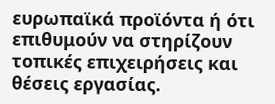ευρωπαϊκά προϊόντα ή ότι επιθυμούν να στηρίζουν τοπικές επιχειρήσεις και θέσεις εργασίας.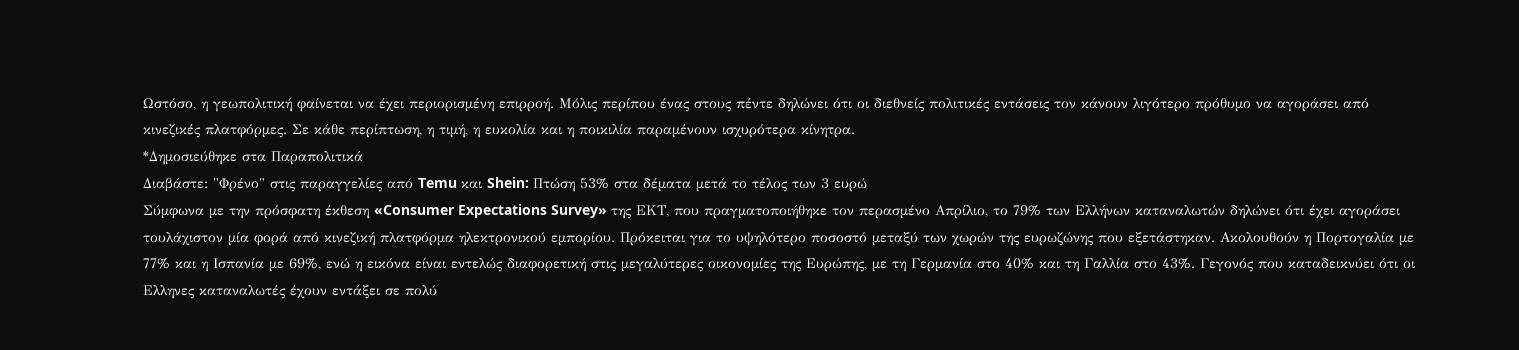Ωστόσο, η γεωπολιτική φαίνεται να έχει περιορισμένη επιρροή. Μόλις περίπου ένας στους πέντε δηλώνει ότι οι διεθνείς πολιτικές εντάσεις τον κάνουν λιγότερο πρόθυμο να αγοράσει από κινεζικές πλατφόρμες. Σε κάθε περίπτωση, η τιμή, η ευκολία και η ποικιλία παραμένουν ισχυρότερα κίνητρα.
*Δημοσιεύθηκε στα Παραπολιτικά
Διαβάστε: "Φρένο" στις παραγγελίες από Temu και Shein: Πτώση 53% στα δέματα μετά το τέλος των 3 ευρώ
Σύμφωνα με την πρόσφατη έκθεση «Consumer Expectations Survey» της ΕΚΤ, που πραγματοποιήθηκε τον περασμένο Απρίλιο, το 79% των Ελλήνων καταναλωτών δηλώνει ότι έχει αγοράσει τουλάχιστον μία φορά από κινεζική πλατφόρμα ηλεκτρονικού εμπορίου. Πρόκειται για το υψηλότερο ποσοστό μεταξύ των χωρών της ευρωζώνης που εξετάστηκαν. Ακολουθούν η Πορτογαλία με 77% και η Ισπανία με 69%, ενώ η εικόνα είναι εντελώς διαφορετική στις μεγαλύτερες οικονομίες της Ευρώπης, με τη Γερμανία στο 40% και τη Γαλλία στο 43%. Γεγονός που καταδεικνύει ότι οι Ελληνες καταναλωτές έχουν εντάξει σε πολύ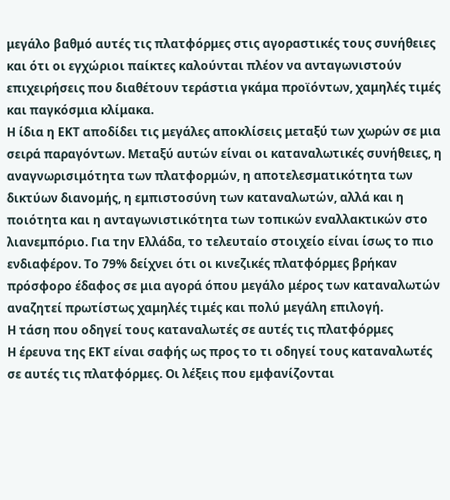μεγάλο βαθμό αυτές τις πλατφόρμες στις αγοραστικές τους συνήθειες και ότι οι εγχώριοι παίκτες καλούνται πλέον να ανταγωνιστούν επιχειρήσεις που διαθέτουν τεράστια γκάμα προϊόντων, χαμηλές τιμές και παγκόσμια κλίμακα.
Η ίδια η ΕΚΤ αποδίδει τις μεγάλες αποκλίσεις μεταξύ των χωρών σε μια σειρά παραγόντων. Μεταξύ αυτών είναι οι καταναλωτικές συνήθειες, η αναγνωρισιμότητα των πλατφορμών, η αποτελεσματικότητα των δικτύων διανομής, η εμπιστοσύνη των καταναλωτών, αλλά και η ποιότητα και η ανταγωνιστικότητα των τοπικών εναλλακτικών στο λιανεμπόριο. Για την Ελλάδα, το τελευταίο στοιχείο είναι ίσως το πιο ενδιαφέρον. Το 79% δείχνει ότι οι κινεζικές πλατφόρμες βρήκαν πρόσφορο έδαφος σε μια αγορά όπου μεγάλο μέρος των καταναλωτών αναζητεί πρωτίστως χαμηλές τιμές και πολύ μεγάλη επιλογή.
Η τάση που οδηγεί τους καταναλωτές σε αυτές τις πλατφόρμες
Η έρευνα της ΕΚΤ είναι σαφής ως προς το τι οδηγεί τους καταναλωτές σε αυτές τις πλατφόρμες. Οι λέξεις που εμφανίζονται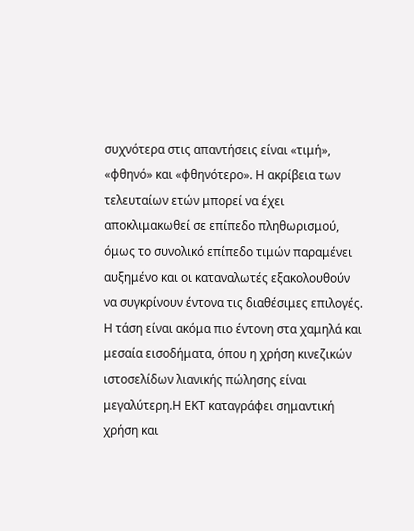συχνότερα στις απαντήσεις είναι «τιμή», «φθηνό» και «φθηνότερο». Η ακρίβεια των τελευταίων ετών μπορεί να έχει αποκλιμακωθεί σε επίπεδο πληθωρισμού, όμως το συνολικό επίπεδο τιμών παραμένει αυξημένο και οι καταναλωτές εξακολουθούν να συγκρίνουν έντονα τις διαθέσιμες επιλογές. Η τάση είναι ακόμα πιο έντονη στα χαμηλά και μεσαία εισοδήματα, όπου η χρήση κινεζικών ιστοσελίδων λιανικής πώλησης είναι μεγαλύτερη.Η ΕΚΤ καταγράφει σημαντική χρήση και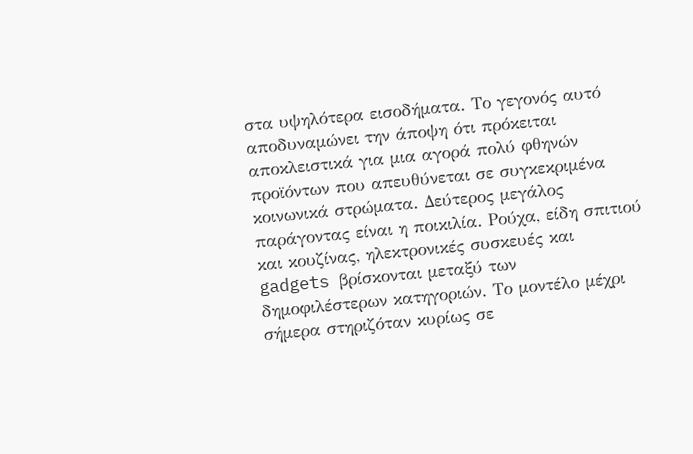στα υψηλότερα εισοδήματα. Το γεγονός αυτό αποδυναμώνει την άποψη ότι πρόκειται αποκλειστικά για μια αγορά πολύ φθηνών προϊόντων που απευθύνεται σε συγκεκριμένα κοινωνικά στρώματα. Δεύτερος μεγάλος παράγοντας είναι η ποικιλία. Ρούχα, είδη σπιτιού και κουζίνας, ηλεκτρονικές συσκευές και gadgets βρίσκονται μεταξύ των δημοφιλέστερων κατηγοριών. Το μοντέλο μέχρι σήμερα στηριζόταν κυρίως σε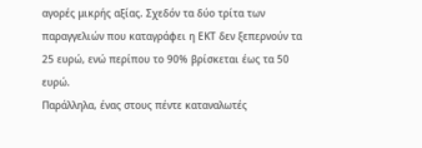αγορές μικρής αξίας. Σχεδόν τα δύο τρίτα των παραγγελιών που καταγράφει η ΕΚΤ δεν ξεπερνούν τα 25 ευρώ, ενώ περίπου το 90% βρίσκεται έως τα 50 ευρώ.
Παράλληλα, ένας στους πέντε καταναλωτές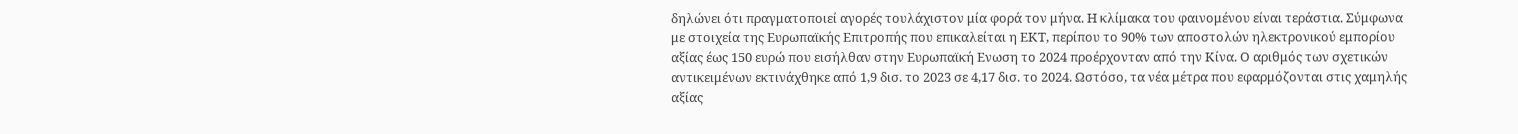δηλώνει ότι πραγματοποιεί αγορές τουλάχιστον μία φορά τον μήνα. Η κλίμακα του φαινομένου είναι τεράστια. Σύμφωνα με στοιχεία της Ευρωπαϊκής Επιτροπής που επικαλείται η ΕΚΤ, περίπου το 90% των αποστολών ηλεκτρονικού εμπορίου αξίας έως 150 ευρώ που εισήλθαν στην Ευρωπαϊκή Ενωση το 2024 προέρχονταν από την Κίνα. Ο αριθμός των σχετικών αντικειμένων εκτινάχθηκε από 1,9 δισ. το 2023 σε 4,17 δισ. το 2024. Ωστόσο, τα νέα μέτρα που εφαρμόζονται στις χαμηλής αξίας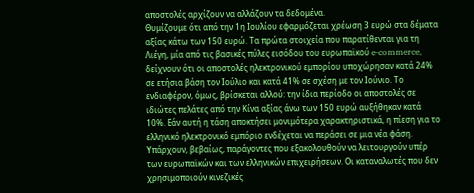αποστολές αρχίζουν να αλλάζουν τα δεδομένα.
Θυμίζουμε ότι από την 1η Ιουλίου εφαρμόζεται χρέωση 3 ευρώ στα δέματα αξίας κάτω των 150 ευρώ. Τα πρώτα στοιχεία που παρατίθενται για τη Λιέγη, μία από τις βασικές πύλες εισόδου του ευρωπαϊκού e-commerce, δείχνουν ότι οι αποστολές ηλεκτρονικού εμπορίου υποχώρησαν κατά 24% σε ετήσια βάση τον Ιούλιο και κατά 41% σε σχέση με τον Ιούνιο. Το ενδιαφέρον, όμως, βρίσκεται αλλού: την ίδια περίοδο οι αποστολές σε ιδιώτες πελάτες από την Κίνα αξίας άνω των 150 ευρώ αυξήθηκαν κατά 10%. Εάν αυτή η τάση αποκτήσει μονιμότερα χαρακτηριστικά, η πίεση για το ελληνικό ηλεκτρονικό εμπόριο ενδέχεται να περάσει σε μια νέα φάση.
Υπάρχουν, βεβαίως, παράγοντες που εξακολουθούν να λειτουργούν υπέρ των ευρωπαϊκών και των ελληνικών επιχειρήσεων. Οι καταναλωτές που δεν χρησιμοποιούν κινεζικές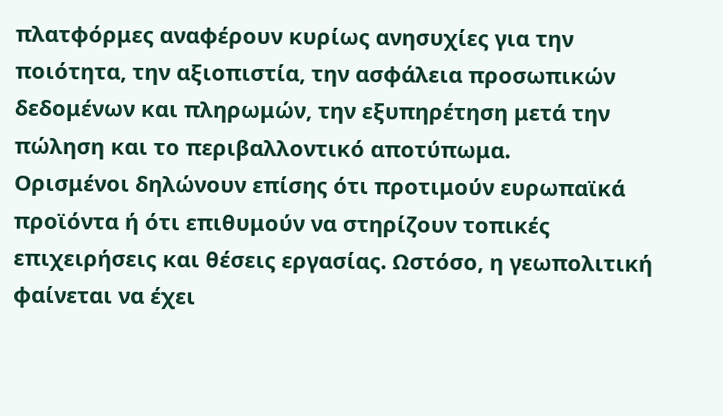πλατφόρμες αναφέρουν κυρίως ανησυχίες για την ποιότητα, την αξιοπιστία, την ασφάλεια προσωπικών δεδομένων και πληρωμών, την εξυπηρέτηση μετά την πώληση και το περιβαλλοντικό αποτύπωμα.
Ορισμένοι δηλώνουν επίσης ότι προτιμούν ευρωπαϊκά προϊόντα ή ότι επιθυμούν να στηρίζουν τοπικές επιχειρήσεις και θέσεις εργασίας. Ωστόσο, η γεωπολιτική φαίνεται να έχει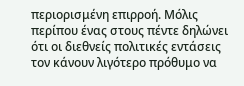περιορισμένη επιρροή. Μόλις περίπου ένας στους πέντε δηλώνει ότι οι διεθνείς πολιτικές εντάσεις τον κάνουν λιγότερο πρόθυμο να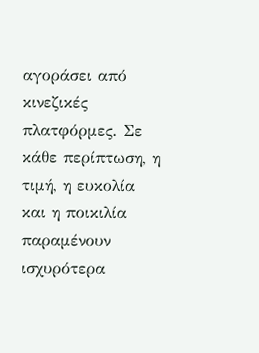αγοράσει από κινεζικές πλατφόρμες. Σε κάθε περίπτωση, η τιμή, η ευκολία και η ποικιλία παραμένουν ισχυρότερα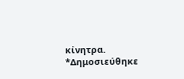κίνητρα.
*Δημοσιεύθηκε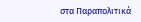στα Παραπολιτικά